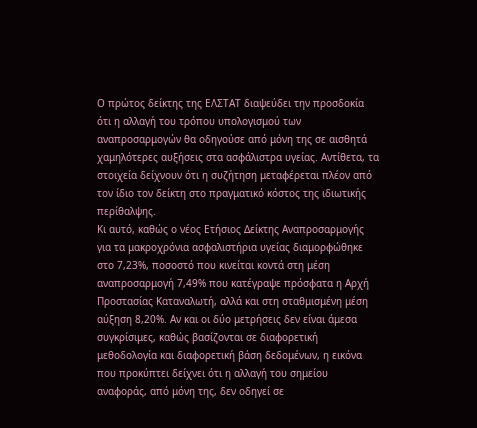Ο πρώτος δείκτης της ΕΛΣΤΑΤ διαψεύδει την προσδοκία ότι η αλλαγή του τρόπου υπολογισμού των αναπροσαρμογών θα οδηγούσε από μόνη της σε αισθητά χαμηλότερες αυξήσεις στα ασφάλιστρα υγείας. Αντίθετα, τα στοιχεία δείχνουν ότι η συζήτηση μεταφέρεται πλέον από τον ίδιο τον δείκτη στο πραγματικό κόστος της ιδιωτικής περίθαλψης.
Κι αυτό, καθώς ο νέος Ετήσιος Δείκτης Αναπροσαρμογής για τα μακροχρόνια ασφαλιστήρια υγείας διαμορφώθηκε στο 7,23%, ποσοστό που κινείται κοντά στη μέση αναπροσαρμογή 7,49% που κατέγραψε πρόσφατα η Αρχή Προστασίας Καταναλωτή, αλλά και στη σταθμισμένη μέση αύξηση 8,20%. Αν και οι δύο μετρήσεις δεν είναι άμεσα συγκρίσιμες, καθώς βασίζονται σε διαφορετική μεθοδολογία και διαφορετική βάση δεδομένων, η εικόνα που προκύπτει δείχνει ότι η αλλαγή του σημείου αναφοράς, από μόνη της, δεν οδηγεί σε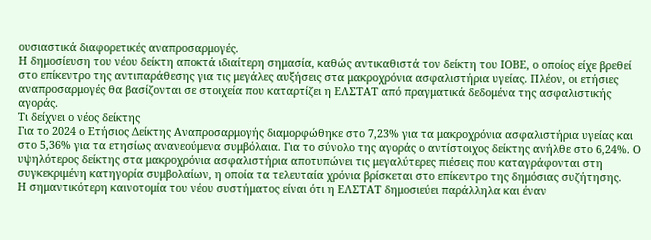ουσιαστικά διαφορετικές αναπροσαρμογές.
Η δημοσίευση του νέου δείκτη αποκτά ιδιαίτερη σημασία, καθώς αντικαθιστά τον δείκτη του ΙΟΒΕ, ο οποίος είχε βρεθεί στο επίκεντρο της αντιπαράθεσης για τις μεγάλες αυξήσεις στα μακροχρόνια ασφαλιστήρια υγείας. Πλέον, οι ετήσιες αναπροσαρμογές θα βασίζονται σε στοιχεία που καταρτίζει η ΕΛΣΤΑΤ από πραγματικά δεδομένα της ασφαλιστικής αγοράς.
Τι δείχνει ο νέος δείκτης
Για το 2024 ο Ετήσιος Δείκτης Αναπροσαρμογής διαμορφώθηκε στο 7,23% για τα μακροχρόνια ασφαλιστήρια υγείας και στο 5,36% για τα ετησίως ανανεούμενα συμβόλαια. Για το σύνολο της αγοράς ο αντίστοιχος δείκτης ανήλθε στο 6,24%. Ο υψηλότερος δείκτης στα μακροχρόνια ασφαλιστήρια αποτυπώνει τις μεγαλύτερες πιέσεις που καταγράφονται στη συγκεκριμένη κατηγορία συμβολαίων, η οποία τα τελευταία χρόνια βρίσκεται στο επίκεντρο της δημόσιας συζήτησης.
Η σημαντικότερη καινοτομία του νέου συστήματος είναι ότι η ΕΛΣΤΑΤ δημοσιεύει παράλληλα και έναν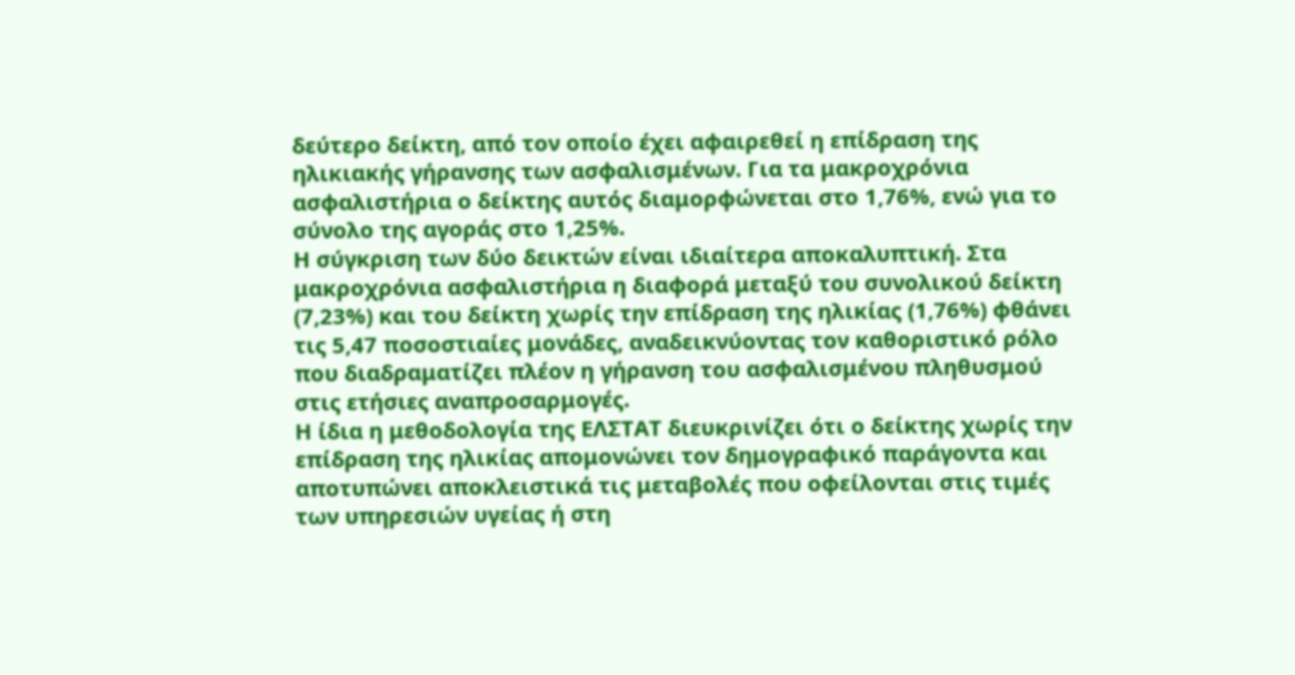δεύτερο δείκτη, από τον οποίο έχει αφαιρεθεί η επίδραση της ηλικιακής γήρανσης των ασφαλισμένων. Για τα μακροχρόνια ασφαλιστήρια ο δείκτης αυτός διαμορφώνεται στο 1,76%, ενώ για το σύνολο της αγοράς στο 1,25%.
Η σύγκριση των δύο δεικτών είναι ιδιαίτερα αποκαλυπτική. Στα μακροχρόνια ασφαλιστήρια η διαφορά μεταξύ του συνολικού δείκτη (7,23%) και του δείκτη χωρίς την επίδραση της ηλικίας (1,76%) φθάνει τις 5,47 ποσοστιαίες μονάδες, αναδεικνύοντας τον καθοριστικό ρόλο που διαδραματίζει πλέον η γήρανση του ασφαλισμένου πληθυσμού στις ετήσιες αναπροσαρμογές.
Η ίδια η μεθοδολογία της ΕΛΣΤΑΤ διευκρινίζει ότι ο δείκτης χωρίς την επίδραση της ηλικίας απομονώνει τον δημογραφικό παράγοντα και αποτυπώνει αποκλειστικά τις μεταβολές που οφείλονται στις τιμές των υπηρεσιών υγείας ή στη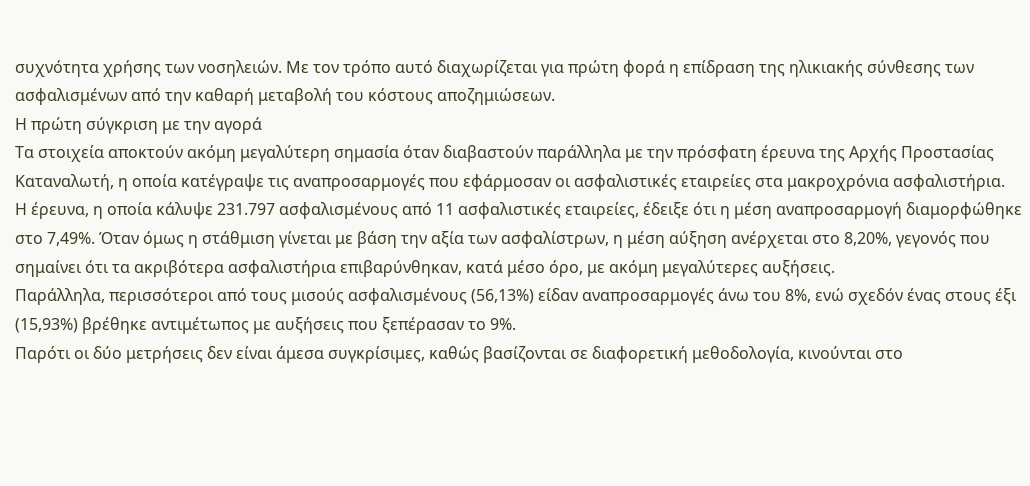συχνότητα χρήσης των νοσηλειών. Με τον τρόπο αυτό διαχωρίζεται για πρώτη φορά η επίδραση της ηλικιακής σύνθεσης των ασφαλισμένων από την καθαρή μεταβολή του κόστους αποζημιώσεων.
Η πρώτη σύγκριση με την αγορά
Τα στοιχεία αποκτούν ακόμη μεγαλύτερη σημασία όταν διαβαστούν παράλληλα με την πρόσφατη έρευνα της Αρχής Προστασίας Καταναλωτή, η οποία κατέγραψε τις αναπροσαρμογές που εφάρμοσαν οι ασφαλιστικές εταιρείες στα μακροχρόνια ασφαλιστήρια.
Η έρευνα, η οποία κάλυψε 231.797 ασφαλισμένους από 11 ασφαλιστικές εταιρείες, έδειξε ότι η μέση αναπροσαρμογή διαμορφώθηκε στο 7,49%. Όταν όμως η στάθμιση γίνεται με βάση την αξία των ασφαλίστρων, η μέση αύξηση ανέρχεται στο 8,20%, γεγονός που σημαίνει ότι τα ακριβότερα ασφαλιστήρια επιβαρύνθηκαν, κατά μέσο όρο, με ακόμη μεγαλύτερες αυξήσεις.
Παράλληλα, περισσότεροι από τους μισούς ασφαλισμένους (56,13%) είδαν αναπροσαρμογές άνω του 8%, ενώ σχεδόν ένας στους έξι (15,93%) βρέθηκε αντιμέτωπος με αυξήσεις που ξεπέρασαν το 9%.
Παρότι οι δύο μετρήσεις δεν είναι άμεσα συγκρίσιμες, καθώς βασίζονται σε διαφορετική μεθοδολογία, κινούνται στο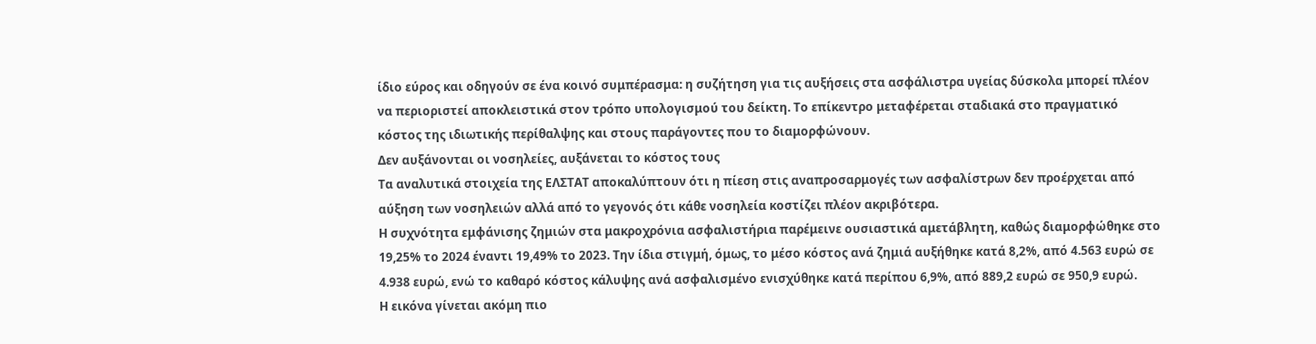ίδιο εύρος και οδηγούν σε ένα κοινό συμπέρασμα: η συζήτηση για τις αυξήσεις στα ασφάλιστρα υγείας δύσκολα μπορεί πλέον να περιοριστεί αποκλειστικά στον τρόπο υπολογισμού του δείκτη. Το επίκεντρο μεταφέρεται σταδιακά στο πραγματικό κόστος της ιδιωτικής περίθαλψης και στους παράγοντες που το διαμορφώνουν.
Δεν αυξάνονται οι νοσηλείες, αυξάνεται το κόστος τους
Τα αναλυτικά στοιχεία της ΕΛΣΤΑΤ αποκαλύπτουν ότι η πίεση στις αναπροσαρμογές των ασφαλίστρων δεν προέρχεται από αύξηση των νοσηλειών αλλά από το γεγονός ότι κάθε νοσηλεία κοστίζει πλέον ακριβότερα.
Η συχνότητα εμφάνισης ζημιών στα μακροχρόνια ασφαλιστήρια παρέμεινε ουσιαστικά αμετάβλητη, καθώς διαμορφώθηκε στο 19,25% το 2024 έναντι 19,49% το 2023. Την ίδια στιγμή, όμως, το μέσο κόστος ανά ζημιά αυξήθηκε κατά 8,2%, από 4.563 ευρώ σε 4.938 ευρώ, ενώ το καθαρό κόστος κάλυψης ανά ασφαλισμένο ενισχύθηκε κατά περίπου 6,9%, από 889,2 ευρώ σε 950,9 ευρώ.
Η εικόνα γίνεται ακόμη πιο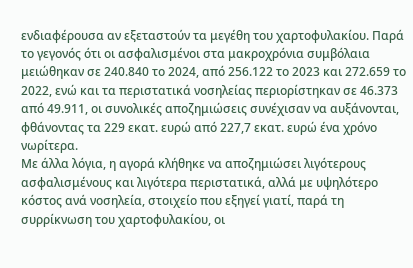ενδιαφέρουσα αν εξεταστούν τα μεγέθη του χαρτοφυλακίου. Παρά το γεγονός ότι οι ασφαλισμένοι στα μακροχρόνια συμβόλαια μειώθηκαν σε 240.840 το 2024, από 256.122 το 2023 και 272.659 το 2022, ενώ και τα περιστατικά νοσηλείας περιορίστηκαν σε 46.373 από 49.911, οι συνολικές αποζημιώσεις συνέχισαν να αυξάνονται, φθάνοντας τα 229 εκατ. ευρώ από 227,7 εκατ. ευρώ ένα χρόνο νωρίτερα.
Με άλλα λόγια, η αγορά κλήθηκε να αποζημιώσει λιγότερους ασφαλισμένους και λιγότερα περιστατικά, αλλά με υψηλότερο κόστος ανά νοσηλεία, στοιχείο που εξηγεί γιατί, παρά τη συρρίκνωση του χαρτοφυλακίου, οι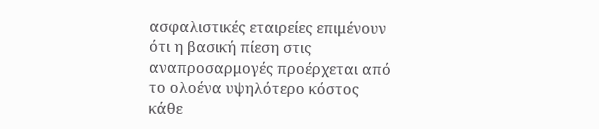ασφαλιστικές εταιρείες επιμένουν ότι η βασική πίεση στις αναπροσαρμογές προέρχεται από το ολοένα υψηλότερο κόστος κάθε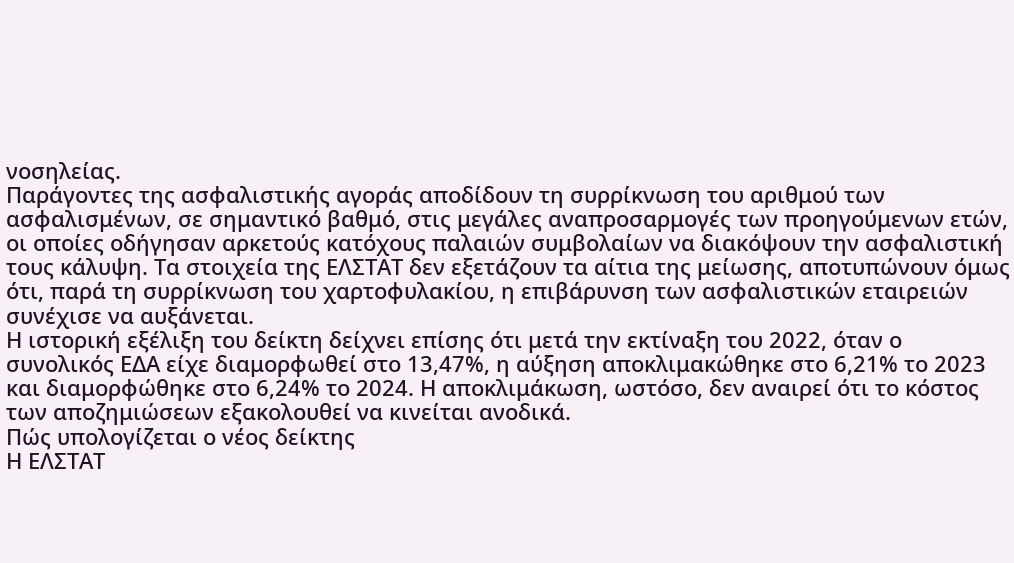νοσηλείας.
Παράγοντες της ασφαλιστικής αγοράς αποδίδουν τη συρρίκνωση του αριθμού των ασφαλισμένων, σε σημαντικό βαθμό, στις μεγάλες αναπροσαρμογές των προηγούμενων ετών, οι οποίες οδήγησαν αρκετούς κατόχους παλαιών συμβολαίων να διακόψουν την ασφαλιστική τους κάλυψη. Τα στοιχεία της ΕΛΣΤΑΤ δεν εξετάζουν τα αίτια της μείωσης, αποτυπώνουν όμως ότι, παρά τη συρρίκνωση του χαρτοφυλακίου, η επιβάρυνση των ασφαλιστικών εταιρειών συνέχισε να αυξάνεται.
Η ιστορική εξέλιξη του δείκτη δείχνει επίσης ότι μετά την εκτίναξη του 2022, όταν ο συνολικός ΕΔΑ είχε διαμορφωθεί στο 13,47%, η αύξηση αποκλιμακώθηκε στο 6,21% το 2023 και διαμορφώθηκε στο 6,24% το 2024. Η αποκλιμάκωση, ωστόσο, δεν αναιρεί ότι το κόστος των αποζημιώσεων εξακολουθεί να κινείται ανοδικά.
Πώς υπολογίζεται ο νέος δείκτης
Η ΕΛΣΤΑΤ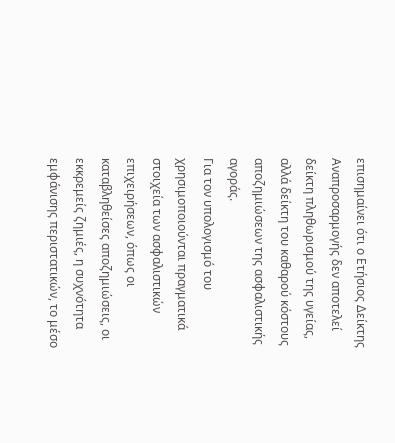επισημαίνει ότι ο Ετήσιος Δείκτης Αναπροσαρμογής δεν αποτελεί δείκτη πληθωρισμού της υγείας, αλλά δείκτη του καθαρού κόστους αποζημιώσεων της ασφαλιστικής αγοράς.
Για τον υπολογισμό του χρησιμοποιούνται πραγματικά στοιχεία των ασφαλιστικών επιχειρήσεων, όπως οι καταβληθείσες αποζημιώσεις, οι εκκρεμείς ζημιές, η συχνότητα εμφάνισης περιστατικών, το μέσο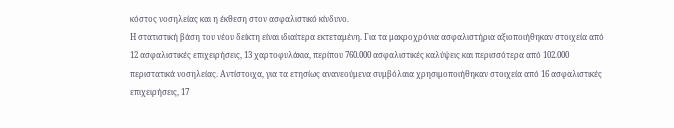κόστος νοσηλείας και η έκθεση στον ασφαλιστικό κίνδυνο.
Η στατιστική βάση του νέου δείκτη είναι ιδιαίτερα εκτεταμένη. Για τα μακροχρόνια ασφαλιστήρια αξιοποιήθηκαν στοιχεία από 12 ασφαλιστικές επιχειρήσεις, 13 χαρτοφυλάκια, περίπου 760.000 ασφαλιστικές καλύψεις και περισσότερα από 102.000 περιστατικά νοσηλείας. Αντίστοιχα, για τα ετησίως ανανεούμενα συμβόλαια χρησιμοποιήθηκαν στοιχεία από 16 ασφαλιστικές επιχειρήσεις, 17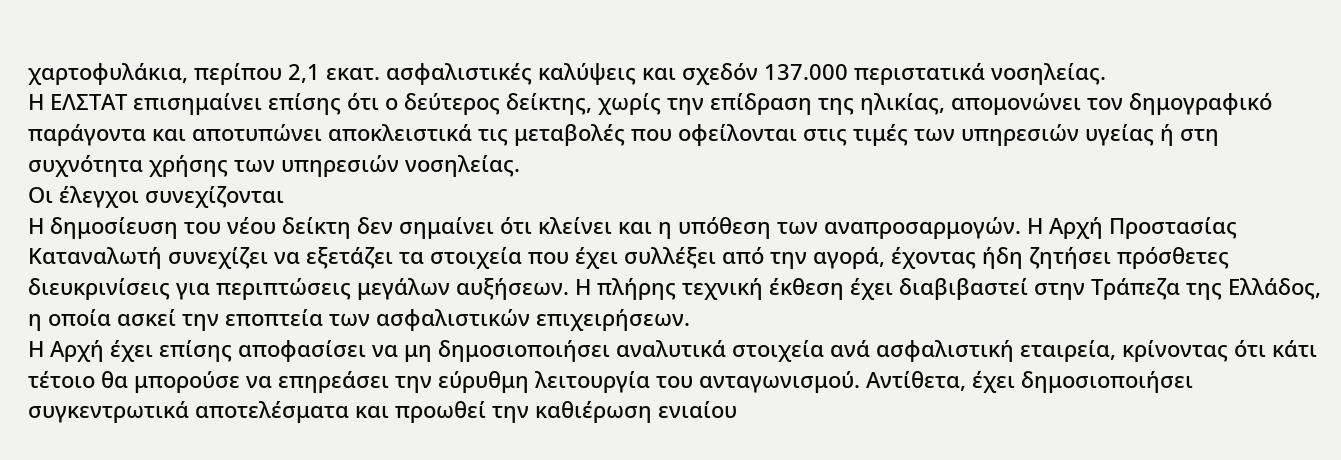χαρτοφυλάκια, περίπου 2,1 εκατ. ασφαλιστικές καλύψεις και σχεδόν 137.000 περιστατικά νοσηλείας.
Η ΕΛΣΤΑΤ επισημαίνει επίσης ότι ο δεύτερος δείκτης, χωρίς την επίδραση της ηλικίας, απομονώνει τον δημογραφικό παράγοντα και αποτυπώνει αποκλειστικά τις μεταβολές που οφείλονται στις τιμές των υπηρεσιών υγείας ή στη συχνότητα χρήσης των υπηρεσιών νοσηλείας.
Οι έλεγχοι συνεχίζονται
Η δημοσίευση του νέου δείκτη δεν σημαίνει ότι κλείνει και η υπόθεση των αναπροσαρμογών. Η Αρχή Προστασίας Καταναλωτή συνεχίζει να εξετάζει τα στοιχεία που έχει συλλέξει από την αγορά, έχοντας ήδη ζητήσει πρόσθετες διευκρινίσεις για περιπτώσεις μεγάλων αυξήσεων. Η πλήρης τεχνική έκθεση έχει διαβιβαστεί στην Τράπεζα της Ελλάδος, η οποία ασκεί την εποπτεία των ασφαλιστικών επιχειρήσεων.
Η Αρχή έχει επίσης αποφασίσει να μη δημοσιοποιήσει αναλυτικά στοιχεία ανά ασφαλιστική εταιρεία, κρίνοντας ότι κάτι τέτοιο θα μπορούσε να επηρεάσει την εύρυθμη λειτουργία του ανταγωνισμού. Αντίθετα, έχει δημοσιοποιήσει συγκεντρωτικά αποτελέσματα και προωθεί την καθιέρωση ενιαίου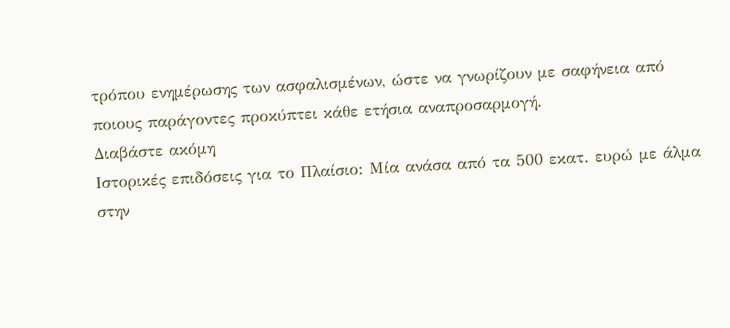τρόπου ενημέρωσης των ασφαλισμένων, ώστε να γνωρίζουν με σαφήνεια από ποιους παράγοντες προκύπτει κάθε ετήσια αναπροσαρμογή.
Διαβάστε ακόμη
Ιστορικές επιδόσεις για το Πλαίσιο: Μία ανάσα από τα 500 εκατ. ευρώ με άλμα στην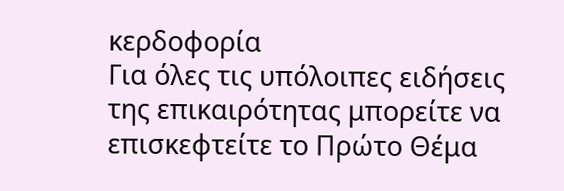κερδοφορία
Για όλες τις υπόλοιπες ειδήσεις της επικαιρότητας μπορείτε να επισκεφτείτε το Πρώτο Θέμα